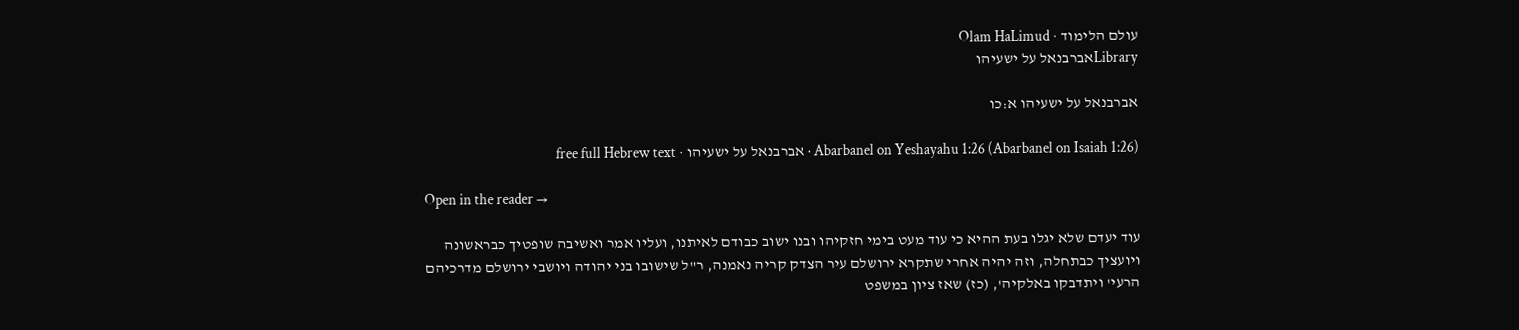עולם הלימוד · Olam HaLimud
Libraryאברבנאל על ישעיהו

אברבנאל על ישעיהו א:כו

Abarbanel on Yeshayahu 1:26 (Abarbanel on Isaiah 1:26) · אברבנאל על ישעיהו · free full Hebrew text

Open in the reader →

עוד יעדם שלא יגלו בעת ההיא כי עוד מעט בימי חזקיהו ובנו ישוב כבודם לאיתנו, ועליו אמר ואשיבה שופטיך כבראשונה ויועציך כבתחלה, וזה יהיה אחרי שתקרא ירושלם עיר הצדק קריה נאמנה, ר"ל שישובו בני יהודה ויושבי ירושלם מדרכיהם הרעי' ויתדבקו באלקיה', (כז) שאז ציון במשפט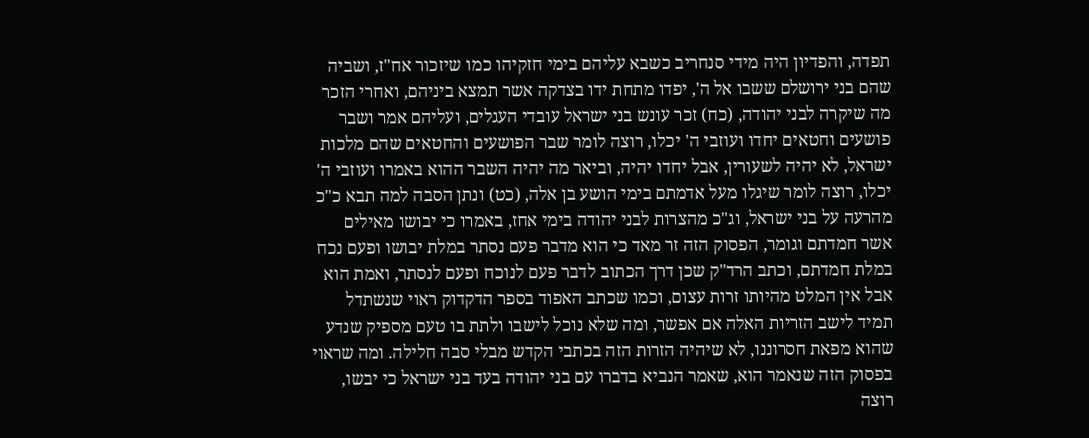תפדה, והפדיון היה מידי סנחריב כשבא עליהם בימי חזקיהו כמו שיזכור אח"ז, ושביה שהם בני ירושלם ששבו אל ה', יפדו מתחת ידו בצדקה אשר תמצא ביניהם, ואחרי הזכר מה שיקרה לבני יהודה, (כח) זכר עונש בני ישראל עובדי העגלים, ועליהם אמר ושבר פושעים וחטאים יחדו ועוזבי ה' יכלו, רוצה לומר שבר הפושעים והחטאים שהם מלכות ישראל, לא יהיה לשעורין, אבל יחדו יהיה, וביאר מה יהיה השבר ההוא באמרו ועוזבי ה' יכלו, רוצה לומר שיגלו מעל אדמתם בימי הושע בן אלה, (כט) ונתן הסבה למה תבא כ"כ מהרעה על בני ישראל, וג"כ מהצרות לבני יהודה בימי אחז, באמרו כי יבושו מאילים אשר חמדתם וגומר, הפסוק הזה זר מאד כי הוא מדבר פעם נסתר במלת יבושו ופעם נכח במלת חמדתם, וכתב הרד"ק שכן דרך הכתוב לדבר פעם לנוכח ופעם לנסתר, ואמת הוא אבל אין המלט מהיותו זרות עצום, וכמו שכתב האפוד בספר הדקדוק ראוי שנשתדל תמיד לישב הזריות האלה אם אפשר, ומה שלא נוכל לישבו ולתת בו טעם מספיק שנדע שהוא מפאת חסרוננו, לא שיהיה הזרות הזה בכתבי הקדש מבלי סבה חלילה. ומה שראוי בפסוק הזה שנאמר הוא, שאמר הנביא בדברו עם בני יהודה בעד בני ישראל כי יבשו, רוצה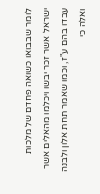לומר שבבואו כשואה פחדם של מלכות ישראל אשר זכר יבשו ויכלמו מהאלים אשר עבדו בהם ע"ז, וכמו שאמר תחת אלון ולבנה ואלה כי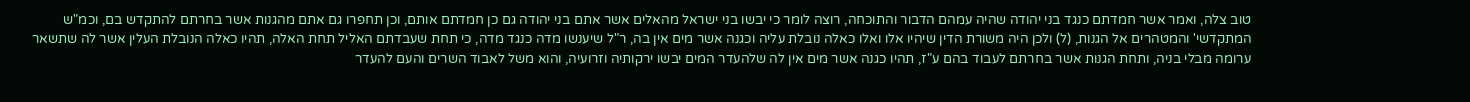טוב צלה, ואמר אשר חמדתם כנגד בני יהודה שהיה עמהם הדבור והתוכחה, רוצה לומר כי יבשו בני ישראל מהאלים אשר אתם בני יהודה גם כן חמדתם אותם, וכן תחפרו גם אתם מהגנות אשר בחרתם להתקדש בם, וכמ"ש המתקדשי' והמטהרים אל הגנות, (ל) ולכן היה משורת הדין שיהיו אלו ואלו כאלה נובלת עליה וכגנה אשר מים אין בה, ר"ל שיענשו מדה כנגד מדה, כי תחת שעבדתם האליל תחת האלה, תהיו כאלה הנובלת העלין אשר לה שתשאר ערומה מבלי בניה, ותחת הגנות אשר בחרתם לעבוד בהם ע"ז, תהיו כגנה אשר מים אין לה שלהעדר המים יבשו ירקותיה וזרועיה, והוא משל לאבוד השרים והעם להעדר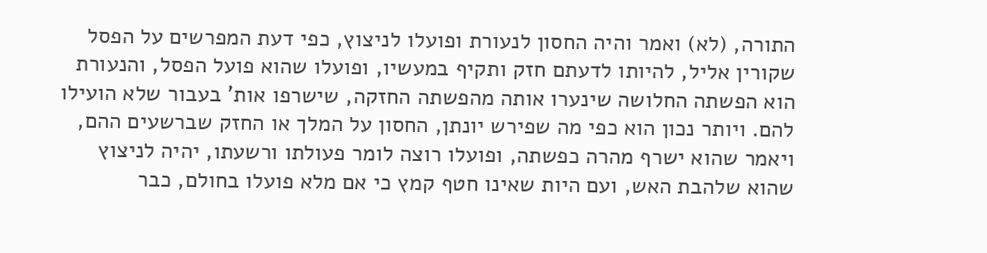התורה, (לא) ואמר והיה החסון לנעורת ופועלו לניצוץ, כפי דעת המפרשים על הפסל שקורין אליל, להיותו לדעתם חזק ותקיף במעשיו, ופועלו שהוא פועל הפסל, והנעורת הוא הפשתה החלושה שינערו אותה מהפשתה החזקה, שישרפו אות' בעבור שלא הועילו להם. ויותר נכון הוא כפי מה שפירש יונתן, החסון על המלך או החזק שברשעים ההם, ויאמר שהוא ישרף מהרה כפשתה, ופועלו רוצה לומר פעולתו ורשעתו, יהיה לניצוץ שהוא שלהבת האש, ועם היות שאינו חטף קמץ כי אם מלא פועלו בחולם, כבר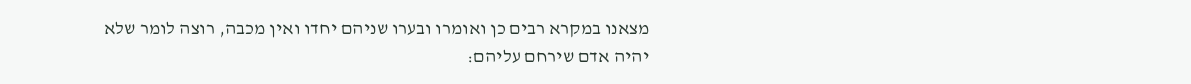מצאנו במקרא רבים כן ואומרו ובערו שניהם יחדו ואין מכבה, רוצה לומר שלא יהיה אדם שירחם עליהם: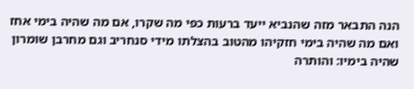הנה התבאר מזה שהנביא ייעד ברעות כפי מה שקרו, אם מה שהיה בימי אחז ואם מה שהיה בימי חזקיהו מהטוב בהצלתו מידי סנחריב וגם מחרבן שומרון שהיה בימיו: והותרה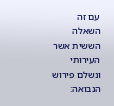עם זה השאלה הששית אשר העירותי ונשלם פירוש הנבואה: